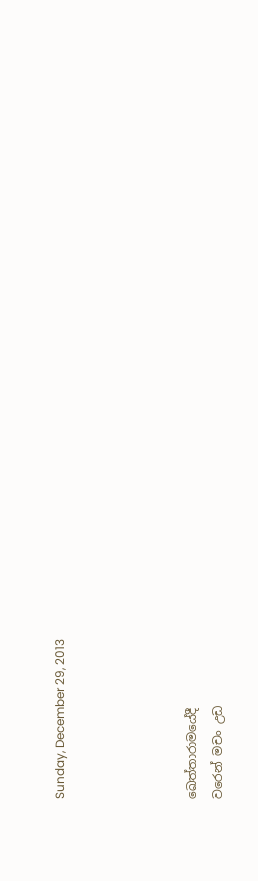Sunday, December 29, 2013




ඛෙත්තාරාමයේදී
වරෙන් මචං උඩ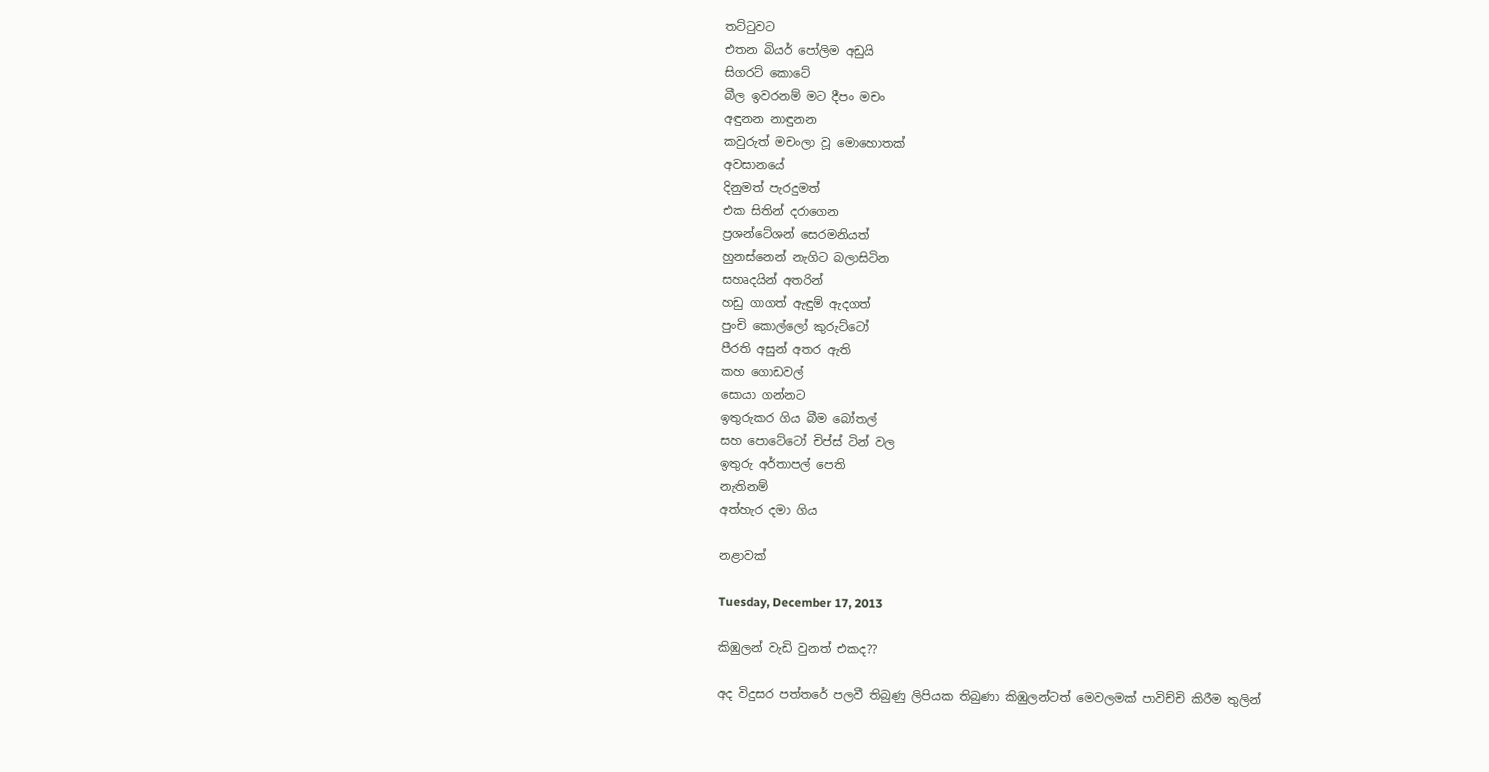තට්ටුවට
එතන බියර් පෝලිම අඩුයි
සිගරට් කොටේ
බීල ඉවරනම් මට දීපං මචං
අඳුනන නාඳුනන
කවුරුත් මචංලා වූ මොහොතක්
අවසානයේ
දිනුමත් පැරදුමත්
එක සිතින් දරාගෙන
ප්‍රශන්ටේශන් සෙරමනියත්
හුනස්නෙන් නැගිට බලාසිටින
සහෘදයින් අතරින්
හඩු ගාගත් ඇඳුම් ඇදගත්
පුංචි කොල්ලෝ කුරුට්ටෝ
පීරති අසුන් අතර ඇති
කහ ගොඩවල්
සොයා ගන්නට
ඉතුරුකර ගිය බීම බෝතල්
සහ පොටේටෝ චිප්ස් ටින් වල
ඉතුරු අර්තාපල් පෙති
නැතිනම්
අත්හැර දමා ගිය

නළාවක්

Tuesday, December 17, 2013

කිඹුලන් වැඩි වුනත් එකද??

අද විදුසර පත්තරේ පලවී තිබුණු ලිපියක තිබුණා කිඹුලන්ටත් මෙවලමක් පාවිච්චි කිරීම තුලින්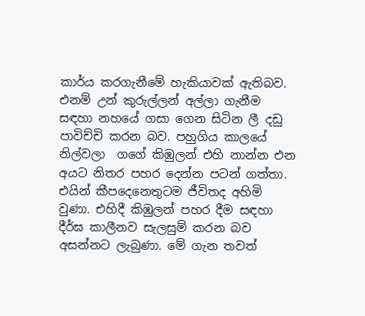කාර්ය කරගැනීමේ හැකියාවක් ඇතිබව. එනම් උන් කුරුල්ලන් අල්ලා ගැනීම සඳහා නහයේ ගසා ගෙන සිටින ලී දඩු පාවිච්චි කරන බව. පහුගිය කාලයේ නිල්වලා  ගගේ කිඹුලන් එහි නාන්න එන අයට නිතර පහර දෙන්න පටන් ගත්තා. එයින් කීපදෙනෙතුටම ජීවිතද අහිමි වුණා. එහිදී කිඹුලන් පහර දීම සඳහා දීර්ඝ කාලීනව සැලසුම් කරන බව අසන්නට ලැබුණා. මේ ගැන තවත්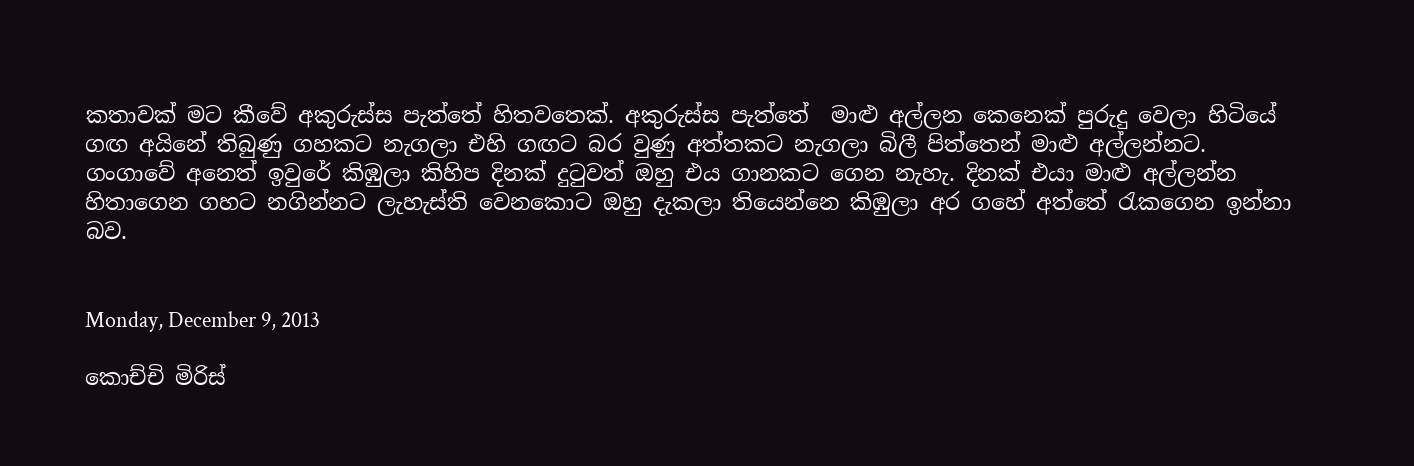කතාවක් මට කීවේ අකුරුස්ස පැත්තේ හිතවතෙක්. අකුරුස්ස පැත්තේ  මාළු අල්ලන කෙනෙක් පුරුදු වෙලා හිටියේ ගඟ අයිනේ තිබුණු ගහකට නැගලා එහි ගඟට බර වුණු අත්තකට නැගලා බිලී පිත්තෙන් මාළු අල්ලන්නට.  ගංගාවේ අනෙත් ඉවුරේ කිඹුලා කිහිප දිනක් දුටුවත් ඔහු එය ගානකට ගෙන නැහැ. දිනක් එයා මාළු අල්ලන්න හිතාගෙන ගහට නගින්නට ලැහැස්ති වෙනකොට ඔහු දැකලා තියෙන්නෙ කිඹුලා අර ගහේ අත්තේ රැකගෙන ඉන්නා බව.


Monday, December 9, 2013

කොච්චි මිරිස්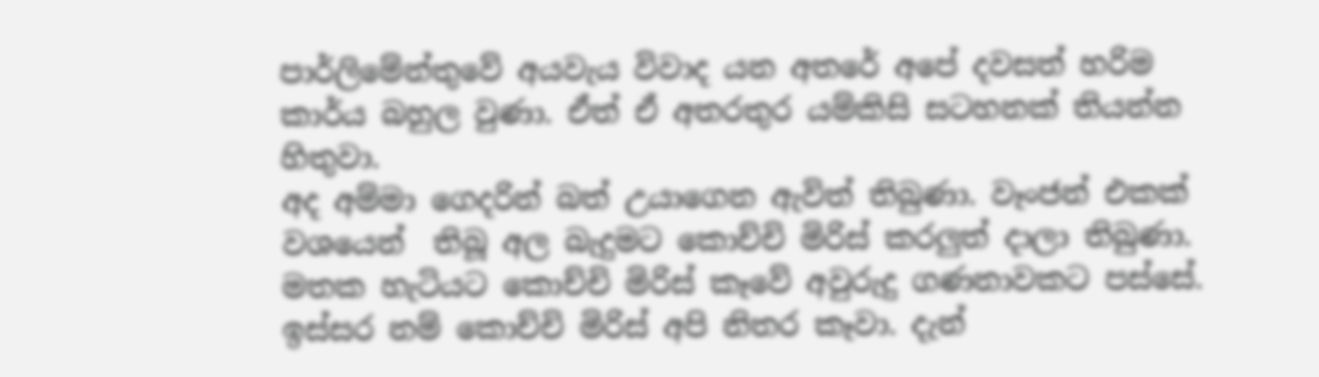පාර්ලිමේන්තුවේ අයවැය විවාද යන අතරේ අපේ දවසත් හරිම කාර්ය බහුල වුණා. ඒත් ඒ අතරතුර යම්කිසි සටහනක් තියන්න හිතුවා.
අද අම්මා ගෙදරින් බත් උයාගෙන ඇවිත් තිබුණා. වෑංජන් එකක් වශයෙන්  තිබූ අල බැදුමට කොච්චි මිරිස් කරලුත් දාලා තිබුණා. මතක හැටියට කොච්චි මිරිස් කෑවේ අවුරුදු ගණනාවකට පස්සේ. ඉස්සර නම් කොච්චි මිරිස් අපි නිතර කෑවා. දැන්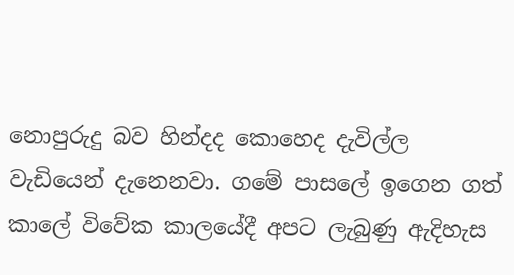නොපුරුදු බව හින්දද කොහෙද දැවිල්ල වැඩියෙන් දැනෙනවා. ගමේ පාසලේ ඉගෙන ගත් කාලේ විවේක කාලයේදී අපට ලැබුණු ඇදිහැස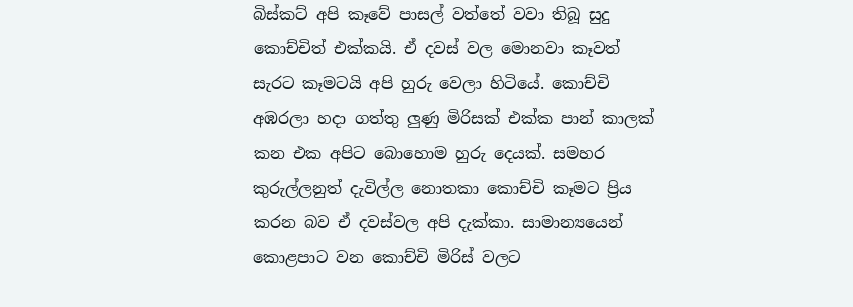බිස්කට් අපි කෑවේ පාසල් වත්තේ වවා තිබූ සුදු කොච්චිත් එක්කයි. ඒ දවස් වල මොනවා කෑවත් සැරට කෑමටයි අපි හුරු වෙලා හිටියේ. කොච්චි අඹරලා හදා ගත්තු ලුණු මිරිසක් එක්ක පාන් කාලක් කන එක අපිට බොහොම හුරු දෙයක්. සමහර කුරුල්ලනුත් දැවිල්ල නොතකා කොච්චි කෑමට ප්‍රිය කරන බව ඒ දවස්වල අපි දැක්කා. සාමාන්‍යයෙන් කොළපාට වන කොච්චි මිරිස් වලට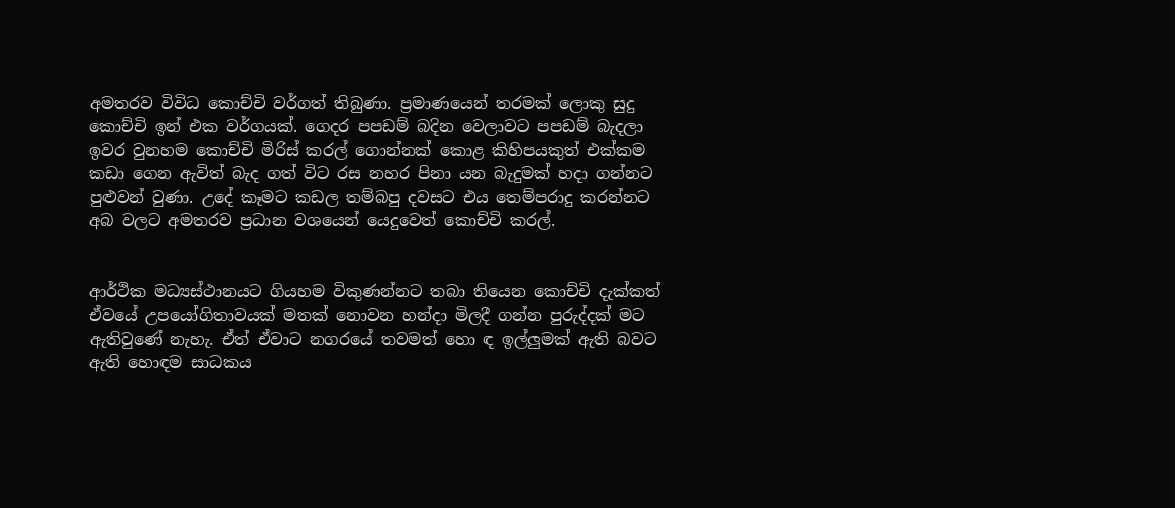අමතරව විවිධ කොච්චි වර්ගත් තිබුණා. ප්‍රමාණයෙන් තරමක් ලොකු සුදු කොච්චි ඉන් එක වර්ගයක්. ගෙදර පපඩම් බදින වෙලාවට පපඩම් බැදලා ඉවර වුනහම කොච්චි මිරිස් කරල් ගොන්නක් කොළ කිහිපයකුත් එක්කම කඩා ගෙන ඇවිත් බැද ගත් විට රස නහර පිනා යන බැදුමක් හදා ගන්නට පුළුවන් වුණා. උදේ කෑමට කඩල තම්බපු දවසට එය තෙම්පරාදු කරන්නට අබ වලට අමතරව ප්‍රධාන වශයෙන් යෙදුවෙත් කොච්චි කරල්.


ආර්ථික මධ්‍යස්ථානයට ගියහම විකුණන්නට තබා තියෙන කොච්චි දැක්කත් ඒවයේ උපයෝගිතාවයක් මතක් නොවන හන්දා මිලදී ගන්න පුරුද්දක් මට ඇතිවුණේ නැහැ. ඒත් ඒවාට නගරයේ තවමත් හො ‍ඳ ඉල්ලුමක් ඇති බවට ඇති හොඳම සාධකය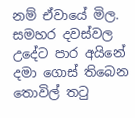නම් ඒවා‍යේ මිල. සමහර දවස්වල උදේට පාර අයිනේ දමා ගොස් තිබෙන තොවිල් තටු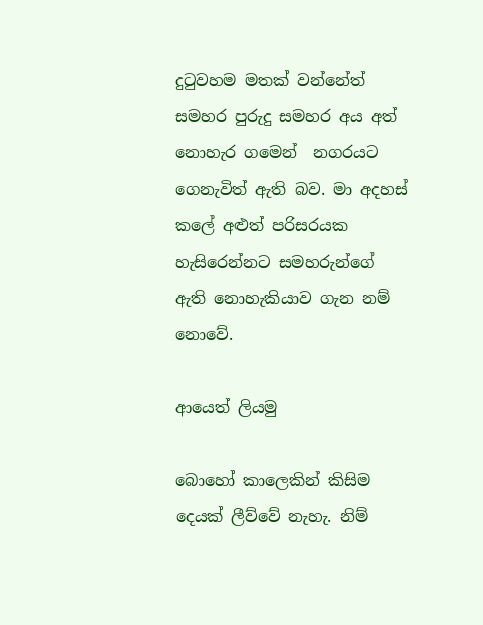දුටුවහම මතක් වන්නේත් සමහර පුරුදු සමහර අය අත් නොහැර ගමෙන්  නගරයට ගෙනැවිත් ඇති බව. මා අදහස් කලේ අළුත් පරිසරයක හැසිරෙන්නට සමහරුන්ගේ ඇති නොහැකියාව ගැන නම් නොවේ.

ආයෙත් ලියමු

බොහෝ කාලෙකින් කිසිම දෙයක් ලීව්වේ නැහැ. නිම්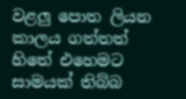වළලු පොත ලියන කාලය ගත්තත් හිතේ එහෙමට සාමයක් තිබ්බ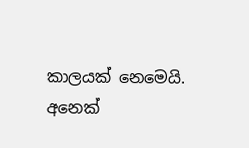කාලයක් නෙමෙයි. අනෙක්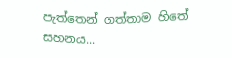පැත්තෙන් ගත්තාම හිතේ සහනය...